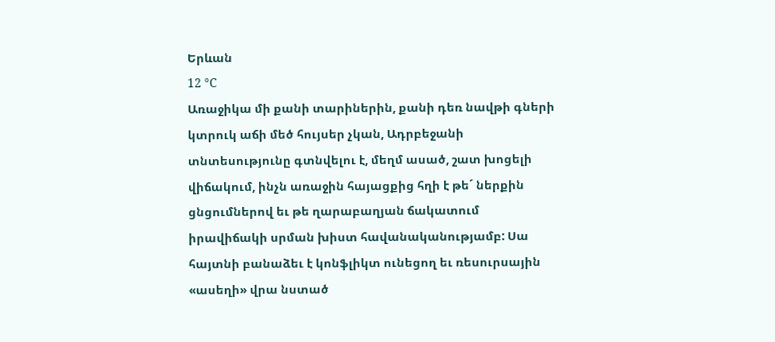Երևան
12 °C
Առաջիկա մի քանի տարիներին, քանի դեռ նավթի գների կտրուկ աճի մեծ հույսեր չկան, Ադրբեջանի տնտեսությունը գտնվելու է, մեղմ ասած, շատ խոցելի վիճակում, ինչն առաջին հայացքից հղի է թե´ ներքին ցնցումներով եւ թե ղարաբաղյան ճակատում իրավիճակի սրման խիստ հավանականությամբ: Սա հայտնի բանաձեւ է կոնֆլիկտ ունեցող եւ ռեսուրսային «ասեղի» վրա նստած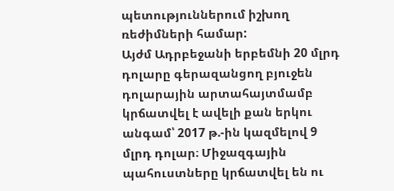պետություններում իշխող ռեժիմների համար:
Այժմ Ադրբեջանի երբեմնի 20 մլրդ դոլարը գերազանցող բյուջեն դոլարային արտահայտմամբ կրճատվել է ավելի քան երկու անգամ՝ 2017 թ.-ին կազմելով 9 մլրդ դոլար։ Միջազգային պահուստները կրճատվել են ու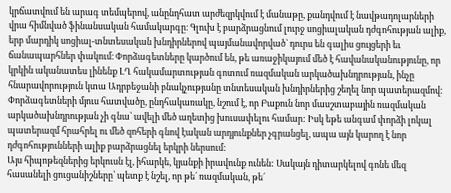կրճատվում են արագ տեմպերով, անընդհատ արժեզրկվում է մանաթը, քանդվում է նավթադոլարների վրա հիմնված ֆինանսական համակարգը։ Գլուխ է բարձրացնում լուրջ սոցիալական դժգոհության ալիք, երբ մարդիկ սոցիալ-տնտեսական խնդիրներով պայմանավորված` դուրս են գալիս ցույցերի եւ ճանապարհներ փակում։ Փորձագետները կարծում են, թե առաջիկայում մեծ է հավանականությունը, որ կրկին ականատես լինենք ԼՂ հակամարտության գոտում ռազմական արկածախնդրության, ինչը հնարավորություն կտա Ադրբեջանի բնակչությանը տնտեսական խնդիրներից շեղել նոր պատերազմով։ Փորձագետների մյուս հատվածը, ընդհակառակը, նշում է, որ Բաքուն նոր մասշտաբային ռազմական արկածախնդրության չի գնա՝ ավելի մեծ աղետից խուսափելու համար: Իսկ եթե անգամ փորձի լոկալ պատերազմ հրահրել ու մեծ զոհերի գնով էական արդյունքներ չգրանցել, ապա այն կարող է նոր դժգոհությունների ալիք բարձրացնել երկրի ներսում:
Այս հիպոթեզներից երկուսն էլ, իհարկե, կյանքի իրավունք ունեն: Սակայն դիտարկելով գոնե մեզ հասանելի ցուցանիշները՝ պետք է նշել, որ թե´ ռազմական, թե´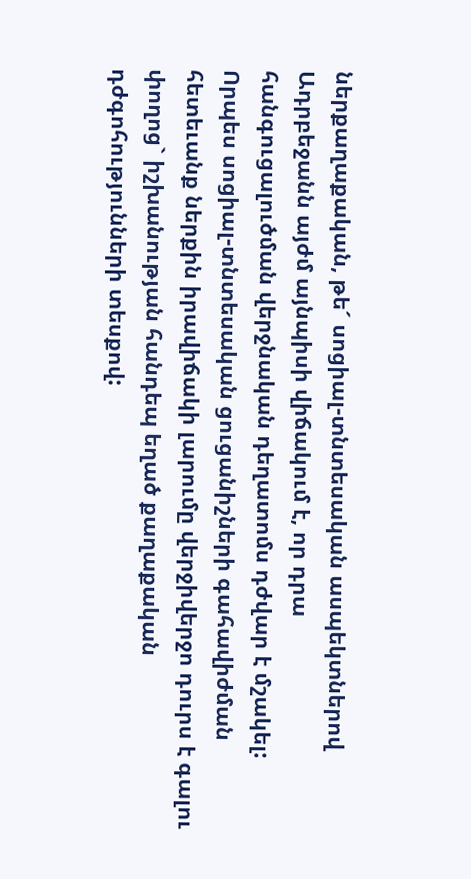ներքաղաքական, թե´ սոցիալ-տնտեսական ասպեկտներով Ադրբեջանն այժմ այնպիսի վիճակում է, որ դրա հանգուցալուծման վերջնական դեղատոմս դժվար է մշակել:
Որպես սոցիալ-տնտեսական ցուցանիշների գահավիժման հետեւանք ներքին իրավիճակի լարումը վերջիվերջո դուրս է գալու փողոց` իշխանության հանդեպ եղած քաղաքական դժգոհությունների տեսքով: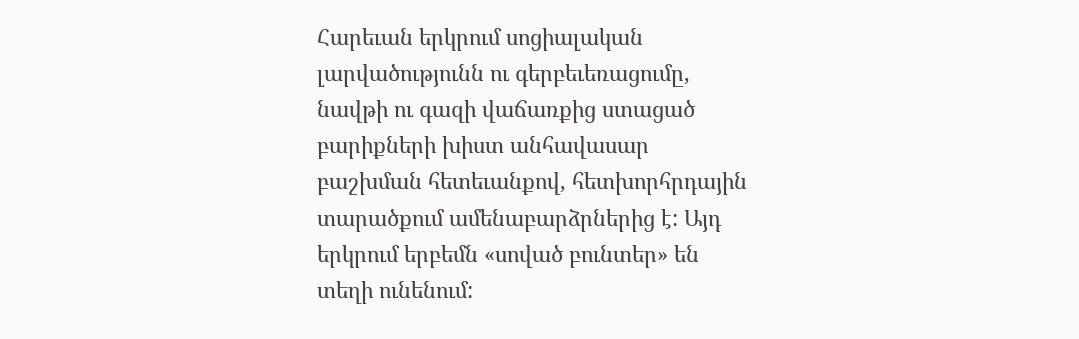Հարեւան երկրում սոցիալական լարվածությունն ու գերբեւեռացումը, նավթի ու գազի վաճառքից ստացած բարիքների խիստ անհավասար բաշխման հետեւանքով, հետխորհրդային տարածքում ամենաբարձրներից է: Այդ երկրում երբեմն «սոված բունտեր» են տեղի ունենում: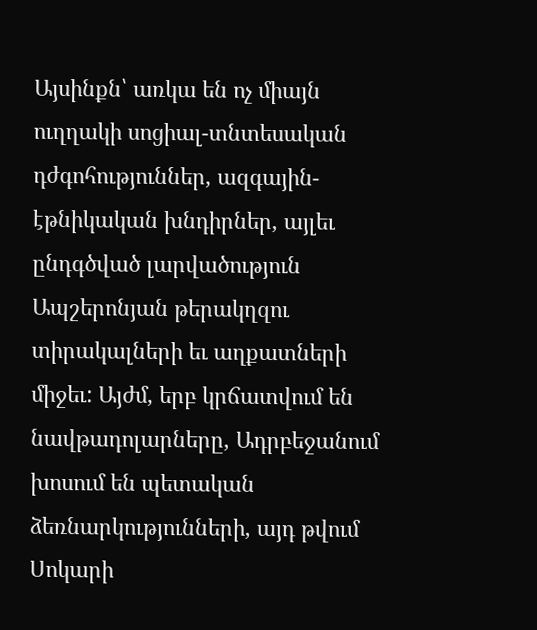Այսինքն՝ առկա են ոչ միայն ուղղակի սոցիալ-տնտեսական դժգոհություններ, ազգային-էթնիկական խնդիրներ, այլեւ ընդգծված լարվածություն Ապշերոնյան թերակղզու տիրակալների եւ աղքատների միջեւ: Այժմ, երբ կրճատվում են նավթադոլարները, Ադրբեջանում խոսում են պետական ձեռնարկությունների, այդ թվում Սոկարի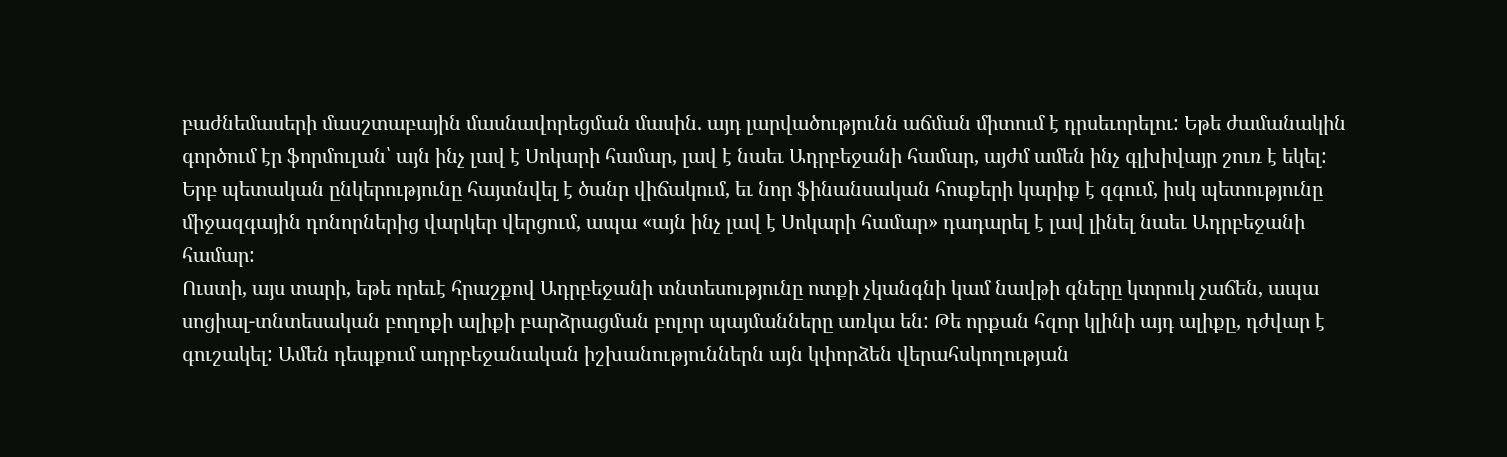բաժնեմասերի մասշտաբային մասնավորեցման մասին. այդ լարվածությունն աճման միտում է դրսեւորելու: Եթե ժամանակին գործում էր ֆորմուլան՝ այն ինչ լավ է Սոկարի համար, լավ է նաեւ Ադրբեջանի համար, այժմ ամեն ինչ գլխիվայր շուռ է եկել: Երբ պետական ընկերությունը հայտնվել է ծանր վիճակում, եւ նոր ֆինանսական հոսքերի կարիք է զգում, իսկ պետությունը միջազգային դոնորներից վարկեր վերցում, ապա «այն ինչ լավ է Սոկարի համար» դադարել է լավ լինել նաեւ Ադրբեջանի համար:
Ուստի, այս տարի, եթե որեւէ հրաշքով Ադրբեջանի տնտեսությունը ոտքի չկանգնի կամ նավթի գները կտրուկ չաճեն, ապա սոցիալ-տնտեսական բողոքի ալիքի բարձրացման բոլոր պայմանները առկա են: Թե որքան հզոր կլինի այդ ալիքը, դժվար է գուշակել: Ամեն դեպքում ադրբեջանական իշխանություններն այն կփորձեն վերահսկողության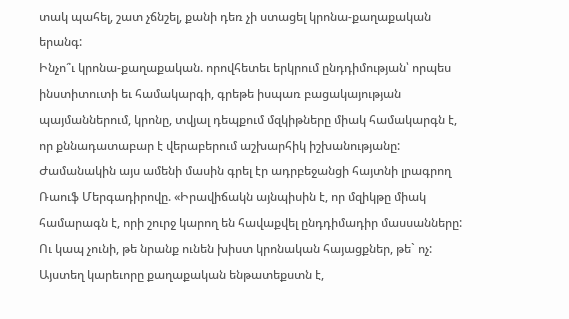տակ պահել, շատ չճնշել, քանի դեռ չի ստացել կրոնա-քաղաքական երանգ:
Ինչո՞ւ կրոնա-քաղաքական. որովհետեւ երկրում ընդդիմության՝ որպես ինստիտուտի եւ համակարգի, գրեթե իսպառ բացակայության պայմաններում, կրոնը, տվյալ դեպքում մզկիթները միակ համակարգն է, որ քննադատաբար է վերաբերում աշխարհիկ իշխանությանը: Ժամանակին այս ամենի մասին գրել էր ադրբեջանցի հայտնի լրագրող Ռաուֆ Մերգադիրովը. «Իրավիճակն այնպիսին է, որ մզիկթը միակ համարագն է, որի շուրջ կարող են հավաքվել ընդդիմադիր մասսանները: Ու կապ չունի, թե նրանք ունեն խիստ կրոնական հայացքներ, թե` ոչ: Այստեղ կարեւորը քաղաքական ենթատեքստն է,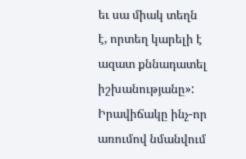եւ սա միակ տեղն է, որտեղ կարելի է ազատ քննադատել իշխանությանը»:
Իրավիճակը ինչ-որ առումով նմանվում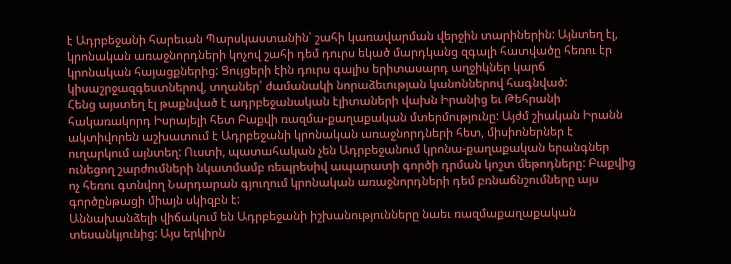է Ադրբեջանի հարեւան Պարսկաստանին՝ շահի կառավարման վերջին տարիներին: Այնտեղ էլ, կրոնական առաջնորդների կոչով շահի դեմ դուրս եկած մարդկանց զգալի հատվածը հեռու էր կրոնական հայացքներից: Ցույցերի էին դուրս գալիս երիտասարդ աղջիկներ կարճ կիսաշրջազգեստներով, տղաներ՝ ժամանակի նորաձեւության կանոններով հագնված:
Հենց այստեղ էլ թաքնված է ադրբեջանական էլիտաների վախն Իրանից եւ Թեհրանի հակառակորդ Իսրայելի հետ Բաքվի ռազմա-քաղաքական մտերմությունը: Այժմ շիական Իրանն ակտիվորեն աշխատում է Ադրբեջանի կրոնական առաջնորդների հետ, միսիոներներ է ուղարկում այնտեղ: Ուստի, պատահական չեն Ադրբեջանում կրոնա-քաղաքական երանգներ ունեցող շարժումների նկատմամբ ռեպրեսիվ ապարատի գործի դրման կոշտ մեթոդները: Բաքվից ոչ հեռու գտնվող Նարդարան գյուղում կրոնական առաջնորդների դեմ բռնաճնշումները այս գործընթացի միայն սկիզբն է:
Աննախանձելի վիճակում են Ադրբեջանի իշխանությունները նաեւ ռազմաքաղաքական տեսանկյունից: Այս երկիրն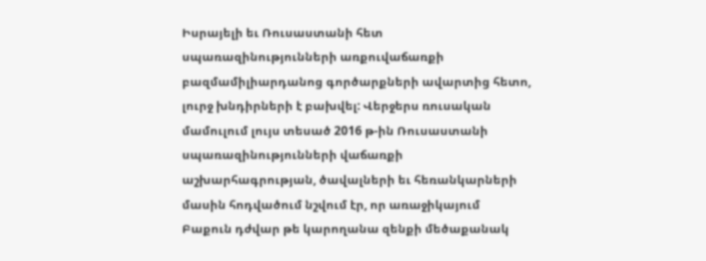Իսրայելի եւ Ռուսաստանի հետ սպառազինությունների առքուվաճառքի բազմամիլիարդանոց գործարքների ավարտից հետո, լուրջ խնդիրների է բախվել: Վերջերս ռուսական մամուլում լույս տեսած 2016 թ-ին Ռուսաստանի սպառազինությունների վաճառքի աշխարհագրության, ծավալների եւ հեռանկարների մասին հոդվածում նշվում էր, որ առաջիկայում Բաքուն դժվար թե կարողանա զենքի մեծաքանակ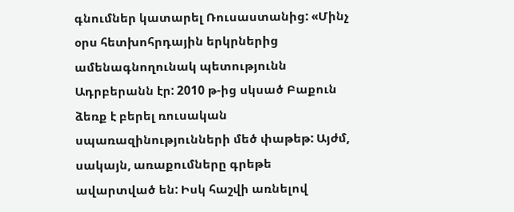գնումներ կատարել Ռուսաստանից: «Մինչ օրս հետխոհրդային երկրներից ամենագնողունակ պետությունն Ադրբերանն էր: 2010 թ-ից սկսած Բաքուն ձեռք է բերել ռուսական սպառազինությունների մեծ փաթեթ: Այժմ, սակայն, առաքումները գրեթե ավարտված են: Իսկ հաշվի առնելով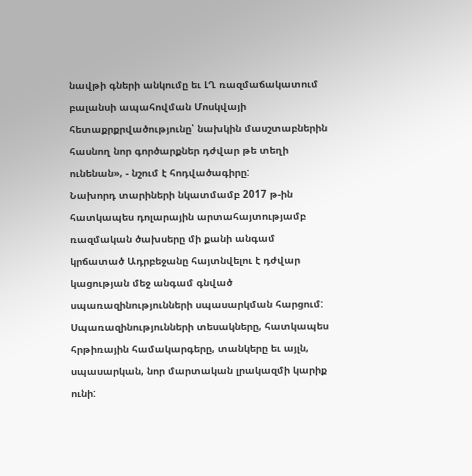նավթի գների անկումը եւ ԼՂ ռազմաճակատում բալանսի ապահովման Մոսկվայի հետաքրքրվածությունը՝ նախկին մասշտաբներին հասնող նոր գործարքներ դժվար թե տեղի ունենան», - նշում է հոդվածագիրը:
Նախորդ տարիների նկատմամբ 2017 թ-ին հատկապես դոլարային արտահայտությամբ ռազմական ծախսերը մի քանի անգամ կրճատած Ադրբեջանը հայտնվելու է դժվար կացության մեջ անգամ գնված սպառազինությունների սպասարկման հարցում: Սպառազինությունների տեսակները, հատկապես հրթիռային համակարգերը, տանկերը եւ այլն, սպասարկան, նոր մարտական լրակազմի կարիք ունի: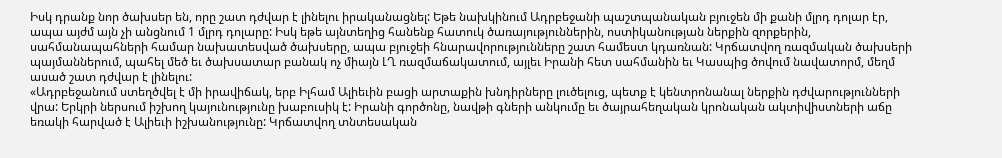Իսկ դրանք նոր ծախսեր են, որը շատ դժվար է լինելու իրականացնել: Եթե նախկինում Ադրբեջանի պաշտպանական բյուջեն մի քանի մլրդ դոլար էր, ապա այժմ այն չի անցնում 1 մլրդ դոլարը: Իսկ եթե այնտեղից հանենք հատուկ ծառայություններին, ոստիկանության ներքին զորքերին, սահմանապահների համար նախատեսված ծախսերը, ապա բյուջեի հնարավորությունները շատ համեստ կդառնան: Կրճատվող ռազմական ծախսերի պայմաններում, պահել մեծ եւ ծախսատար բանակ ոչ միայն ԼՂ ռազմաճակատում, այլեւ Իրանի հետ սահմանին եւ Կասպից ծովում նավատորմ, մեղմ ասած շատ դժվար է լինելու:
«Ադրբեջանում ստեղծվել է մի իրավիճակ, երբ Իլհամ Ալիեւին բացի արտաքին խնդիրները լուծելուց, պետք է կենտրոնանալ ներքին դժվարությունների վրա: Երկրի ներսում իշխող կայունությունը խաբուսիկ է: Իրանի գործոնը, նավթի գների անկումը եւ ծայրահեղական կրոնական ակտիվիստների աճը եռակի հարված է Ալիեւի իշխանությունը: Կրճատվող տնտեսական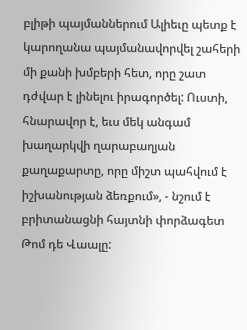բլիթի պայմաններում Ալիեւը պետք է կարողանա պայմանավորվել շահերի մի քանի խմբերի հետ, որը շատ դժվար է լինելու իրագործել: Ուստի, հնարավոր է, եւս մեկ անգամ խաղարկվի ղարաբաղյան քաղաքարտը, որը միշտ պահվում է իշխանության ձեռքում», - նշում է բրիտանացնի հայտնի փորձագետ Թոմ դե Վաալը: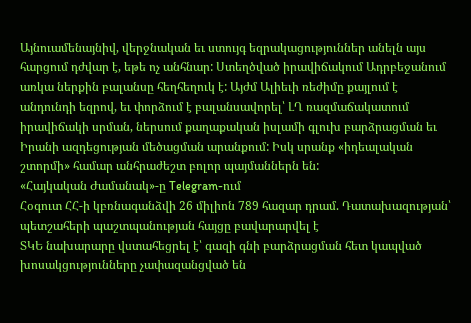Այնուամենայնիվ, վերջնական եւ ստույգ եզրակացություններ անելն այս հարցում դժվար է, եթե ոչ անհնար: Ստեղծված իրավիճակում Ադրբեջանում առկա ներքին բալանսը հեղհեղուկ է: Այժմ Ալիեւի ռեժիմը քայլում է անդունդի եզրով, եւ փորձում է բալանսավորել՝ ԼՂ ռազմաճակատում իրավիճակի սրման, ներսում քաղաքական իսլամի գլուխ բարձրացման եւ Իրանի ազդեցության մեծացման արանքում: Իսկ սրանք «իդեալական շտորմի» համար անհրաժեշտ բոլոր պայմաններն են:
«Հայկական Ժամանակ»-ը Telegram-ում
Հօգուտ ՀՀ-ի կբռնագանձվի 26 միլիոն 789 հազար դրամ. Դատախազության՝ պետշահերի պաշտպանության հայցը բավարարվել է
ՏԿԵ նախարարը վստահեցրել է՝ գազի գնի բարձրացման հետ կապված խոսակցությունները չափազանցված են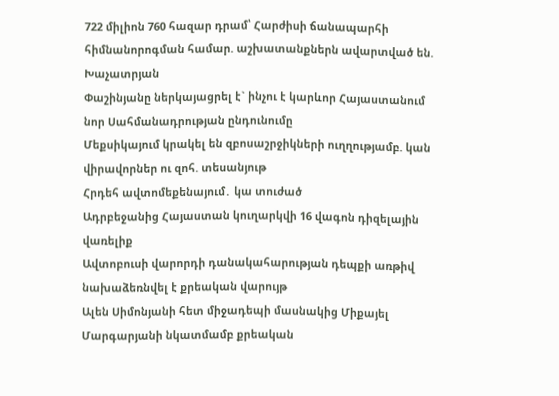722 միլիոն 760 հազար դրամ՝ Հարժիսի ճանապարհի հիմնանորոգման համար. աշխատանքներն ավարտված են. Խաչատրյան
Փաշինյանը ներկայացրել է` ինչու է կարևոր Հայաստանում նոր Սահմանադրության ընդունումը
Մեքսիկայում կրակել են զբոսաշրջիկների ուղղությամբ. կան վիրավորներ ու զոհ. տեսանյութ
Հրդեհ ավտոմեքենայում․ կա տուժած
Ադրբեջանից Հայաստան կուղարկվի 16 վագոն դիզելային վառելիք
Ավտոբուսի վարորդի դանակահարության դեպքի առթիվ նախաձեռնվել է քրեական վարույթ
Ալեն Սիմոնյանի հետ միջադեպի մասնակից Միքայել Մարգարյանի նկատմամբ քրեական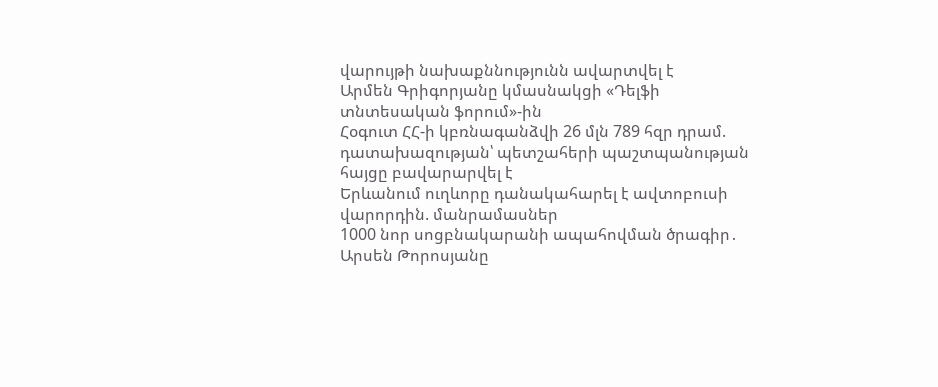վարույթի նախաքննությունն ավարտվել է
Արմեն Գրիգորյանը կմասնակցի «Դելֆի տնտեսական ֆորում»-ին
Հօգուտ ՀՀ-ի կբռնագանձվի 26 մլն 789 հզր դրամ. դատախազության՝ պետշահերի պաշտպանության հայցը բավարարվել է
Երևանում ուղևորը դանակահարել է ավտոբուսի վարորդին. մանրամասներ
1000 նոր սոցբնակարանի ապահովման ծրագիր․ Արսեն Թորոսյանը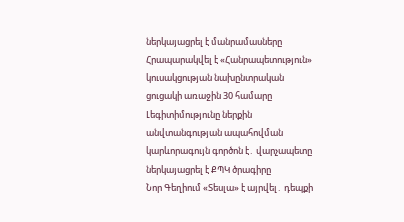ներկայացրել է մանրամասները
Հրապարակվել է «Հանրապետություն» կուսակցության նախընտրական ցուցակի առաջին 30 համարը
Լեգիտիմությունը ներքին անվտանգության ապահովման կարևորագույն գործոն է․ վարչապետը ներկայացրել է ՔՊԿ ծրագիրը
Նոր Գեղիում «Տեսլա» է այրվել․ դեպքի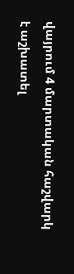վայրում 4 մարտական հաշվարկ է աշխատել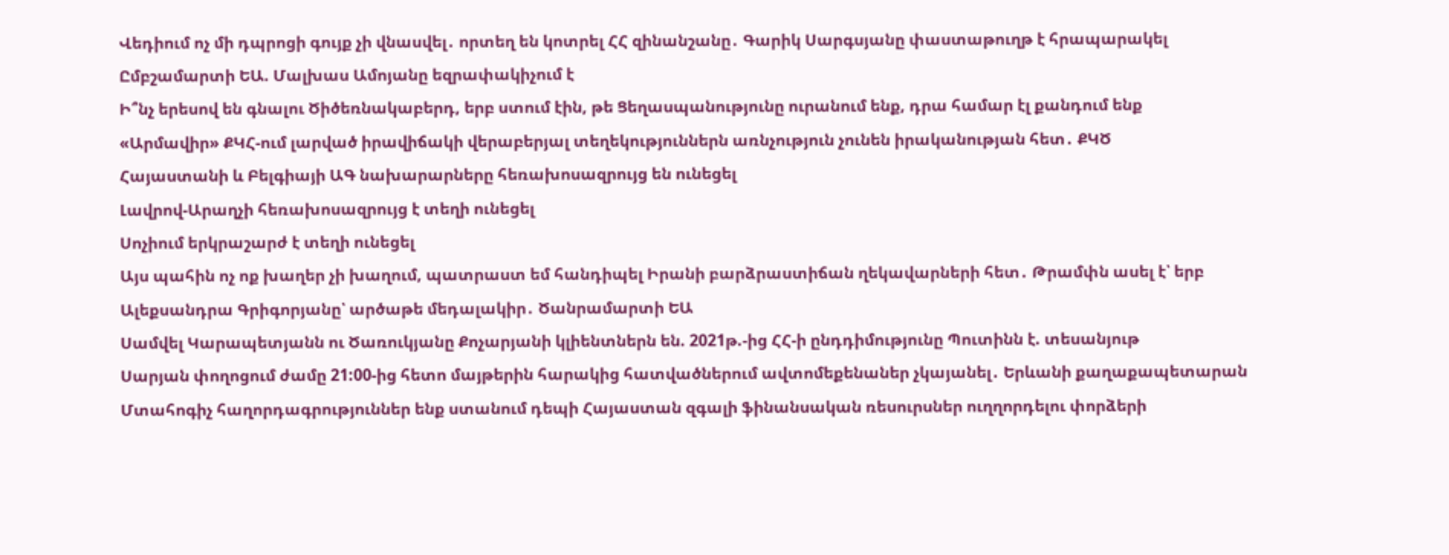Վեդիում ոչ մի դպրոցի գույք չի վնասվել․ որտեղ են կոտրել ՀՀ զինանշանը․ Գարիկ Սարգսյանը փաստաթուղթ է հրապարակել
Ըմբշամարտի ԵԱ. Մալխաս Ամոյանը եզրափակիչում է
Ի՞նչ երեսով են գնալու Ծիծեռնակաբերդ, երբ ստում էին, թե Ցեղասպանությունը ուրանում ենք, դրա համար էլ քանդում ենք
«Արմավիր» ՔԿՀ-ում լարված իրավիճակի վերաբերյալ տեղեկություններն առնչություն չունեն իրականության հետ․ ՔԿԾ
Հայաստանի և Բելգիայի ԱԳ նախարարները հեռախոսազրույց են ունեցել
Լավրով-Արաղչի հեռախոսազրույց է տեղի ունեցել
Սոչիում երկրաշարժ է տեղի ունեցել
Այս պահին ոչ ոք խաղեր չի խաղում, պատրաստ եմ հանդիպել Իրանի բարձրաստիճան ղեկավարների հետ․ Թրամփն ասել է՝ երբ
Ալեքսանդրա Գրիգորյանը՝ արծաթե մեդալակիր․ Ծանրամարտի ԵԱ
Սամվել Կարապետյանն ու Ծառուկյանը Քոչարյանի կլիենտներն են. 2021թ.-ից ՀՀ-ի ընդդիմությունը Պուտինն է. տեսանյութ
Սարյան փողոցում ժամը 21:00-ից հետո մայթերին հարակից հատվածներում ավտոմեքենաներ չկայանել․ Երևանի քաղաքապետարան
Մտահոգիչ հաղորդագրություններ ենք ստանում դեպի Հայաստան զգալի ֆինանսական ռեսուրսներ ուղղորդելու փորձերի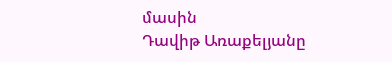մասին
Դավիթ Առաքելյանը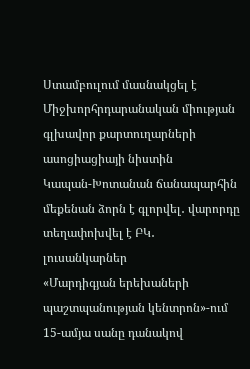Ստամբուլում մասնակցել է Միջխորհրդարանական միության գլխավոր քարտուղարների ասոցիացիայի նիստին
Կապան-Խոտանան ճանապարհին մեքենան ձորն է գլորվել․ վարորդը տեղափոխվել է ԲԿ․ լուսանկարներ
«Մարդիգյան երեխաների պաշտպանության կենտրոն»-ում 15-ամյա սանը դանակով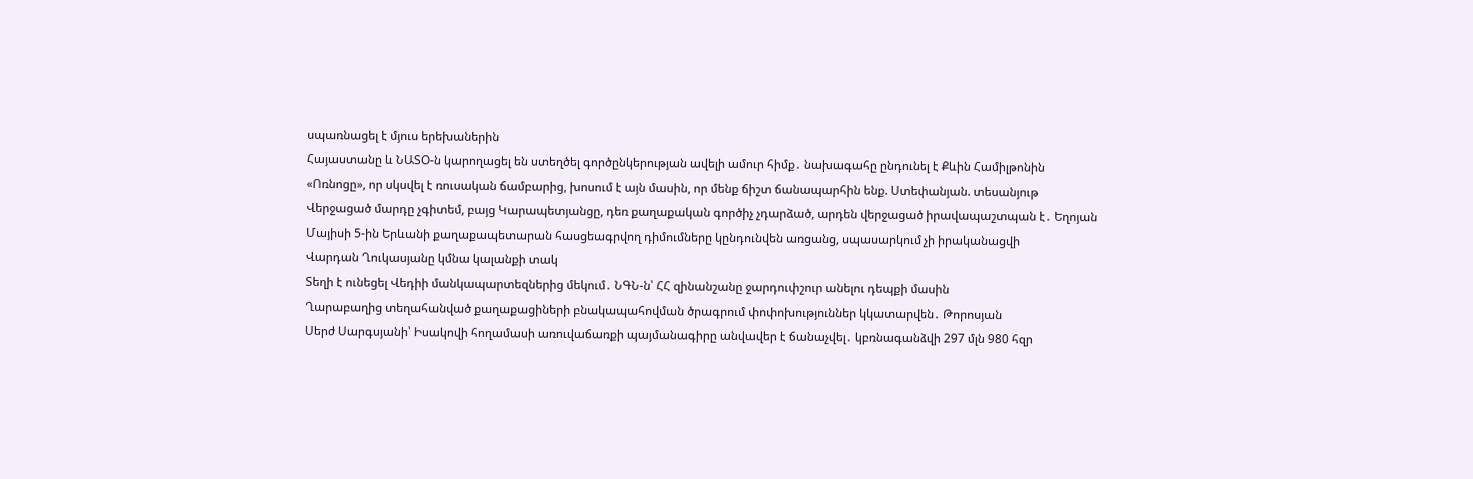սպառնացել է մյուս երեխաներին
Հայաստանը և ՆԱՏՕ-ն կարողացել են ստեղծել գործընկերության ավելի ամուր հիմք․ նախագահը ընդունել է Քևին Համիլթոնին
«Ոռնոցը», որ սկսվել է ռուսական ճամբարից, խոսում է այն մասին, որ մենք ճիշտ ճանապարհին ենք. Ստեփանյան. տեսանյութ
Վերջացած մարդը չգիտեմ, բայց Կարապետյանցը, դեռ քաղաքական գործիչ չդարձած, արդեն վերջացած իրավապաշտպան է․ Եղոյան
Մայիսի 5-ին Երևանի քաղաքապետարան հասցեագրվող դիմումները կընդունվեն առցանց, սպասարկում չի իրականացվի
Վարդան Ղուկասյանը կմնա կալանքի տակ
Տեղի է ունեցել Վեդիի մանկապարտեզներից մեկում․ ՆԳՆ-ն՝ ՀՀ զինանշանը ջարդուփշուր անելու դեպքի մասին
Ղարաբաղից տեղահանված քաղաքացիների բնակապահովման ծրագրում փոփոխություններ կկատարվեն․ Թորոսյան
Սերժ Սարգսյանի՝ Իսակովի հողամասի առուվաճառքի պայմանագիրը անվավեր է ճանաչվել․ կբռնագանձվի 297 մլն 980 հզր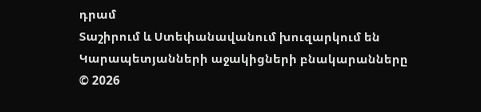դրամ
Տաշիրում և Ստեփանավանում խուզարկում են Կարապետյանների աջակիցների բնակարանները
© 2026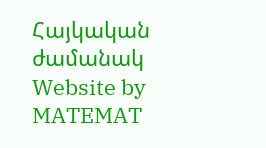Հայկական ժամանակ
Website by MATEMAT